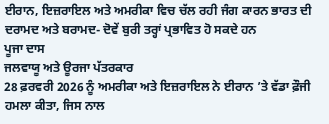ਈਰਾਨ, ਇਜ਼ਰਾਇਲ ਅਤੇ ਅਮਰੀਕਾ ਵਿਚ ਚੱਲ ਰਹੀ ਜੰਗ ਕਾਰਨ ਭਾਰਤ ਦੀ ਦਰਾਮਦ ਅਤੇ ਬਰਾਮਦ- ਦੋਵੇਂ ਬੁਰੀ ਤਰ੍ਹਾਂ ਪ੍ਰਭਾਵਿਤ ਹੋ ਸਕਦੇ ਹਨ
ਪੂਜਾ ਦਾਸ
ਜਲਵਾਯੂ ਅਤੇ ਊਰਜਾ ਪੱਤਰਕਾਰ
28 ਫ਼ਰਵਰੀ 2026 ਨੂੰ ਅਮਰੀਕਾ ਅਤੇ ਇਜ਼ਰਾਇਲ ਨੇ ਈਰਾਨ ’ਤੇ ਵੱਡਾ ਫ਼ੌਜੀ ਹਮਲਾ ਕੀਤਾ, ਜਿਸ ਨਾਲ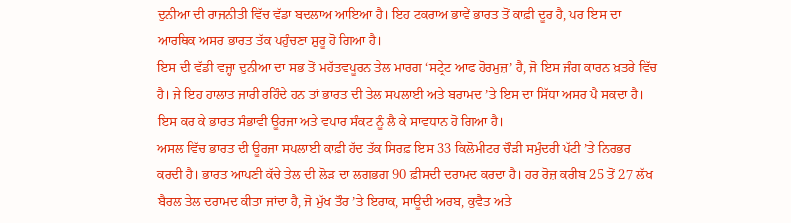ਦੁਨੀਆ ਦੀ ਰਾਜਨੀਤੀ ਵਿੱਚ ਵੱਡਾ ਬਦਲਾਅ ਆਇਆ ਹੈ। ਇਹ ਟਕਰਾਅ ਭਾਵੇਂ ਭਾਰਤ ਤੋਂ ਕਾਫ਼ੀ ਦੂਰ ਹੈ, ਪਰ ਇਸ ਦਾ ਆਰਥਿਕ ਅਸਰ ਭਾਰਤ ਤੱਕ ਪਹੁੰਚਣਾ ਸ਼ੁਰੂ ਹੋ ਗਿਆ ਹੈ।
ਇਸ ਦੀ ਵੱਡੀ ਵਜ੍ਹਾ ਦੁਨੀਆ ਦਾ ਸਭ ਤੋਂ ਮਹੱਤਵਪੂਰਨ ਤੇਲ ਮਾਰਗ ‘ਸਟ੍ਰੇਟ ਆਫ ਹੋਰਮੁਜ਼’ ਹੈ, ਜੋ ਇਸ ਜੰਗ ਕਾਰਨ ਖ਼ਤਰੇ ਵਿੱਚ ਹੈ। ਜੇ ਇਹ ਹਾਲਾਤ ਜਾਰੀ ਰਹਿੰਦੇ ਹਨ ਤਾਂ ਭਾਰਤ ਦੀ ਤੇਲ ਸਪਲਾਈ ਅਤੇ ਬਰਾਮਦ ’ਤੇ ਇਸ ਦਾ ਸਿੱਧਾ ਅਸਰ ਪੈ ਸਕਦਾ ਹੈ। ਇਸ ਕਰ ਕੇ ਭਾਰਤ ਸੰਭਾਵੀ ਊਰਜਾ ਅਤੇ ਵਪਾਰ ਸੰਕਟ ਨੂੰ ਲੈ ਕੇ ਸਾਵਧਾਨ ਹੋ ਗਿਆ ਹੈ।
ਅਸਲ ਵਿੱਚ ਭਾਰਤ ਦੀ ਊਰਜਾ ਸਪਲਾਈ ਕਾਫ਼ੀ ਹੱਦ ਤੱਕ ਸਿਰਫ਼ ਇਸ 33 ਕਿਲੋਮੀਟਰ ਚੌੜੀ ਸਮੁੰਦਰੀ ਪੱਟੀ ’ਤੇ ਨਿਰਭਰ ਕਰਦੀ ਹੈ। ਭਾਰਤ ਆਪਣੀ ਕੱਚੇ ਤੇਲ ਦੀ ਲੋੜ ਦਾ ਲਗਭਗ 90 ਫ਼ੀਸਦੀ ਦਰਾਮਦ ਕਰਦਾ ਹੈ। ਹਰ ਰੋਜ਼ ਕਰੀਬ 25 ਤੋਂ 27 ਲੱਖ ਬੈਰਲ ਤੇਲ ਦਰਾਮਦ ਕੀਤਾ ਜਾਂਦਾ ਹੈ, ਜੋ ਮੁੱਖ ਤੌਰ ’ਤੇ ਇਰਾਕ, ਸਾਊਦੀ ਅਰਬ, ਕੁਵੈਤ ਅਤੇ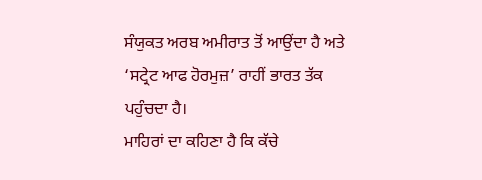ਸੰਯੁਕਤ ਅਰਬ ਅਮੀਰਾਤ ਤੋਂ ਆਉਂਦਾ ਹੈ ਅਤੇ ‘ਸਟ੍ਰੇਟ ਆਫ ਹੋਰਮੁਜ਼’ ਰਾਹੀਂ ਭਾਰਤ ਤੱਕ ਪਹੁੰਚਦਾ ਹੈ।
ਮਾਹਿਰਾਂ ਦਾ ਕਹਿਣਾ ਹੈ ਕਿ ਕੱਚੇ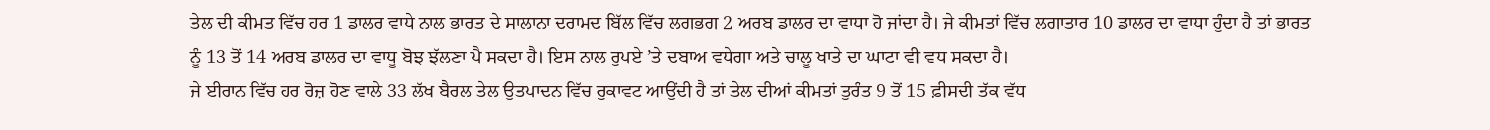ਤੇਲ ਦੀ ਕੀਮਤ ਵਿੱਚ ਹਰ 1 ਡਾਲਰ ਵਾਧੇ ਨਾਲ ਭਾਰਤ ਦੇ ਸਾਲਾਨਾ ਦਰਾਮਦ ਬਿੱਲ ਵਿੱਚ ਲਗਭਗ 2 ਅਰਬ ਡਾਲਰ ਦਾ ਵਾਧਾ ਹੋ ਜਾਂਦਾ ਹੈ। ਜੇ ਕੀਮਤਾਂ ਵਿੱਚ ਲਗਾਤਾਰ 10 ਡਾਲਰ ਦਾ ਵਾਧਾ ਹੁੰਦਾ ਹੈ ਤਾਂ ਭਾਰਤ ਨੂੰ 13 ਤੋਂ 14 ਅਰਬ ਡਾਲਰ ਦਾ ਵਾਧੂ ਬੋਝ ਝੱਲਣਾ ਪੈ ਸਕਦਾ ਹੈ। ਇਸ ਨਾਲ ਰੁਪਏ ’ਤੇ ਦਬਾਅ ਵਧੇਗਾ ਅਤੇ ਚਾਲੂ ਖਾਤੇ ਦਾ ਘਾਟਾ ਵੀ ਵਧ ਸਕਦਾ ਹੈ।
ਜੇ ਈਰਾਨ ਵਿੱਚ ਹਰ ਰੋਜ਼ ਹੋਣ ਵਾਲੇ 33 ਲੱਖ ਬੈਰਲ ਤੇਲ ਉਤਪਾਦਨ ਵਿੱਚ ਰੁਕਾਵਟ ਆਉਂਦੀ ਹੈ ਤਾਂ ਤੇਲ ਦੀਆਂ ਕੀਮਤਾਂ ਤੁਰੰਤ 9 ਤੋਂ 15 ਫ਼ੀਸਦੀ ਤੱਕ ਵੱਧ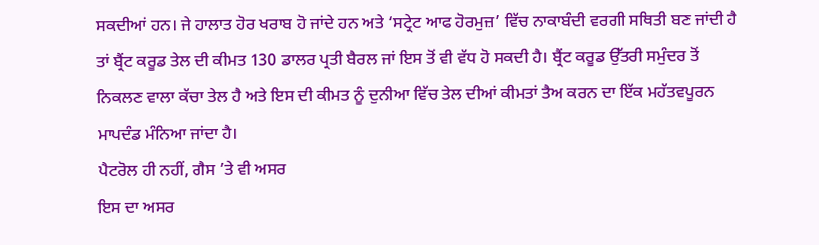ਸਕਦੀਆਂ ਹਨ। ਜੇ ਹਾਲਾਤ ਹੋਰ ਖਰਾਬ ਹੋ ਜਾਂਦੇ ਹਨ ਅਤੇ ‘ਸਟ੍ਰੇਟ ਆਫ ਹੋਰਮੁਜ਼’ ਵਿੱਚ ਨਾਕਾਬੰਦੀ ਵਰਗੀ ਸਥਿਤੀ ਬਣ ਜਾਂਦੀ ਹੈ ਤਾਂ ਬ੍ਰੈਂਟ ਕਰੂਡ ਤੇਲ ਦੀ ਕੀਮਤ 130 ਡਾਲਰ ਪ੍ਰਤੀ ਬੈਰਲ ਜਾਂ ਇਸ ਤੋਂ ਵੀ ਵੱਧ ਹੋ ਸਕਦੀ ਹੈ। ਬ੍ਰੈਂਟ ਕਰੂਡ ਉੱਤਰੀ ਸਮੁੰਦਰ ਤੋਂ ਨਿਕਲਣ ਵਾਲਾ ਕੱਚਾ ਤੇਲ ਹੈ ਅਤੇ ਇਸ ਦੀ ਕੀਮਤ ਨੂੰ ਦੁਨੀਆ ਵਿੱਚ ਤੇਲ ਦੀਆਂ ਕੀਮਤਾਂ ਤੈਅ ਕਰਨ ਦਾ ਇੱਕ ਮਹੱਤਵਪੂਰਨ ਮਾਪਦੰਡ ਮੰਨਿਆ ਜਾਂਦਾ ਹੈ।
ਪੈਟਰੋਲ ਹੀ ਨਹੀਂ, ਗੈਸ ’ਤੇ ਵੀ ਅਸਰ
ਇਸ ਦਾ ਅਸਰ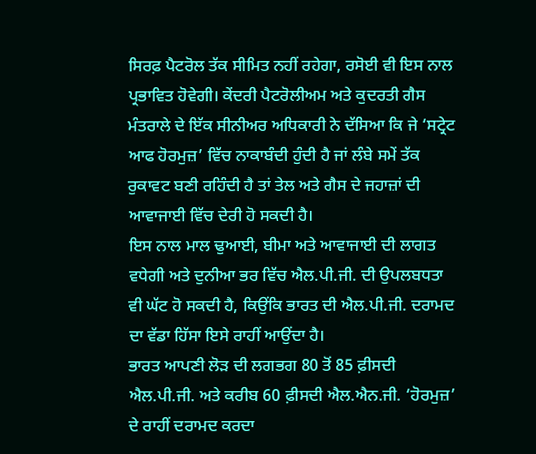ਸਿਰਫ਼ ਪੈਟਰੋਲ ਤੱਕ ਸੀਮਿਤ ਨਹੀਂ ਰਹੇਗਾ, ਰਸੋਈ ਵੀ ਇਸ ਨਾਲ ਪ੍ਰਭਾਵਿਤ ਹੋਵੇਗੀ। ਕੇਂਦਰੀ ਪੈਟਰੋਲੀਅਮ ਅਤੇ ਕੁਦਰਤੀ ਗੈਸ ਮੰਤਰਾਲੇ ਦੇ ਇੱਕ ਸੀਨੀਅਰ ਅਧਿਕਾਰੀ ਨੇ ਦੱਸਿਆ ਕਿ ਜੇ ‘ਸਟ੍ਰੇਟ ਆਫ ਹੋਰਮੁਜ਼’ ਵਿੱਚ ਨਾਕਾਬੰਦੀ ਹੁੰਦੀ ਹੈ ਜਾਂ ਲੰਬੇ ਸਮੇਂ ਤੱਕ ਰੁਕਾਵਟ ਬਣੀ ਰਹਿੰਦੀ ਹੈ ਤਾਂ ਤੇਲ ਅਤੇ ਗੈਸ ਦੇ ਜਹਾਜ਼ਾਂ ਦੀ ਆਵਾਜਾਈ ਵਿੱਚ ਦੇਰੀ ਹੋ ਸਕਦੀ ਹੈ।
ਇਸ ਨਾਲ ਮਾਲ ਢੁਆਈ, ਬੀਮਾ ਅਤੇ ਆਵਾਜਾਈ ਦੀ ਲਾਗਤ ਵਧੇਗੀ ਅਤੇ ਦੁਨੀਆ ਭਰ ਵਿੱਚ ਐਲ.ਪੀ.ਜੀ. ਦੀ ਉਪਲਬਧਤਾ ਵੀ ਘੱਟ ਹੋ ਸਕਦੀ ਹੈ, ਕਿਉਂਕਿ ਭਾਰਤ ਦੀ ਐਲ.ਪੀ.ਜੀ. ਦਰਾਮਦ ਦਾ ਵੱਡਾ ਹਿੱਸਾ ਇਸੇ ਰਾਹੀਂ ਆਉਂਦਾ ਹੈ।
ਭਾਰਤ ਆਪਣੀ ਲੋੜ ਦੀ ਲਗਭਗ 80 ਤੋਂ 85 ਫ਼ੀਸਦੀ ਐਲ.ਪੀ.ਜੀ. ਅਤੇ ਕਰੀਬ 60 ਫ਼ੀਸਦੀ ਐਲ.ਐਨ.ਜੀ. ‘ਹੋਰਮੁਜ਼’ ਦੇ ਰਾਹੀਂ ਦਰਾਮਦ ਕਰਦਾ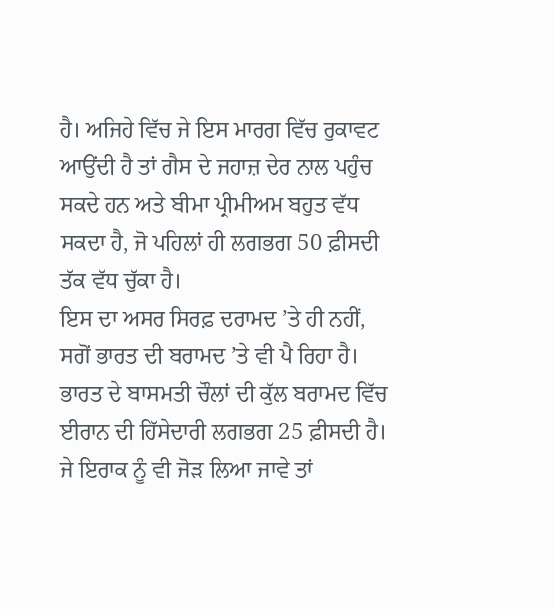ਹੈ। ਅਜਿਹੇ ਵਿੱਚ ਜੇ ਇਸ ਮਾਰਗ ਵਿੱਚ ਰੁਕਾਵਟ ਆਉਂਦੀ ਹੈ ਤਾਂ ਗੈਸ ਦੇ ਜਹਾਜ਼ ਦੇਰ ਨਾਲ ਪਹੁੰਚ ਸਕਦੇ ਹਨ ਅਤੇ ਬੀਮਾ ਪ੍ਰੀਮੀਅਮ ਬਹੁਤ ਵੱਧ ਸਕਦਾ ਹੈ, ਜੋ ਪਹਿਲਾਂ ਹੀ ਲਗਭਗ 50 ਫ਼ੀਸਦੀ ਤੱਕ ਵੱਧ ਚੁੱਕਾ ਹੈ।
ਇਸ ਦਾ ਅਸਰ ਸਿਰਫ਼ ਦਰਾਮਦ ’ਤੇ ਹੀ ਨਹੀਂ, ਸਗੋਂ ਭਾਰਤ ਦੀ ਬਰਾਮਦ ’ਤੇ ਵੀ ਪੈ ਰਿਹਾ ਹੈ। ਭਾਰਤ ਦੇ ਬਾਸਮਤੀ ਚੌਲਾਂ ਦੀ ਕੁੱਲ ਬਰਾਮਦ ਵਿੱਚ ਈਰਾਨ ਦੀ ਹਿੱਸੇਦਾਰੀ ਲਗਭਗ 25 ਫ਼ੀਸਦੀ ਹੈ। ਜੇ ਇਰਾਕ ਨੂੰ ਵੀ ਜੋੜ ਲਿਆ ਜਾਵੇ ਤਾਂ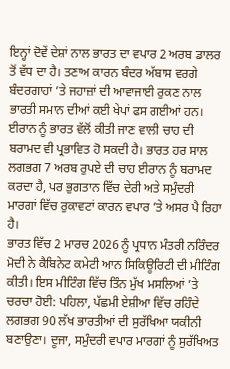ਇਨ੍ਹਾਂ ਦੋਵੇਂ ਦੇਸ਼ਾਂ ਨਾਲ ਭਾਰਤ ਦਾ ਵਪਾਰ 2 ਅਰਬ ਡਾਲਰ ਤੋਂ ਵੱਧ ਦਾ ਹੈ। ਤਣਾਅ ਕਾਰਨ ਬੰਦਰ ਅੱਬਾਸ ਵਰਗੇ ਬੰਦਰਗਾਹਾਂ ’ਤੇ ਜਹਾਜ਼ਾਂ ਦੀ ਆਵਾਜਾਈ ਰੁਕਣ ਨਾਲ ਭਾਰਤੀ ਸਮਾਨ ਦੀਆਂ ਕਈ ਖੇਪਾਂ ਫਸ ਗਈਆਂ ਹਨ।
ਈਰਾਨ ਨੂੰ ਭਾਰਤ ਵੱਲੋਂ ਕੀਤੀ ਜਾਣ ਵਾਲੀ ਚਾਹ ਦੀ ਬਰਾਮਦ ਵੀ ਪ੍ਰਭਾਵਿਤ ਹੋ ਸਕਦੀ ਹੈ। ਭਾਰਤ ਹਰ ਸਾਲ ਲਗਭਗ 7 ਅਰਬ ਰੁਪਏ ਦੀ ਚਾਹ ਈਰਾਨ ਨੂੰ ਬਰਾਮਦ ਕਰਦਾ ਹੈ, ਪਰ ਭੁਗਤਾਨ ਵਿੱਚ ਦੇਰੀ ਅਤੇ ਸਮੁੰਦਰੀ ਮਾਰਗਾਂ ਵਿੱਚ ਰੁਕਾਵਟਾਂ ਕਾਰਨ ਵਪਾਰ ’ਤੇ ਅਸਰ ਪੈ ਰਿਹਾ ਹੈ।
ਭਾਰਤ ਵਿੱਚ 2 ਮਾਰਚ 2026 ਨੂੰ ਪ੍ਰਧਾਨ ਮੰਤਰੀ ਨਰਿੰਦਰ ਮੋਦੀ ਨੇ ਕੈਬਿਨੇਟ ਕਮੇਟੀ ਆਨ ਸਿਕਿਊਰਿਟੀ ਦੀ ਮੀਟਿੰਗ ਕੀਤੀ। ਇਸ ਮੀਟਿੰਗ ਵਿੱਚ ਤਿੰਨ ਮੁੱਖ ਮਸਲਿਆਂ ’ਤੇ ਚਰਚਾ ਹੋਈ: ਪਹਿਲਾ, ਪੱਛਮੀ ਏਸ਼ੀਆ ਵਿੱਚ ਰਹਿੰਦੇ ਲਗਭਗ 90 ਲੱਖ ਭਾਰਤੀਆਂ ਦੀ ਸੁਰੱਖਿਆ ਯਕੀਨੀ ਬਣਾਉਣਾ। ਦੂਜਾ, ਸਮੁੰਦਰੀ ਵਪਾਰ ਮਾਰਗਾਂ ਨੂੰ ਸੁਰੱਖਿਅਤ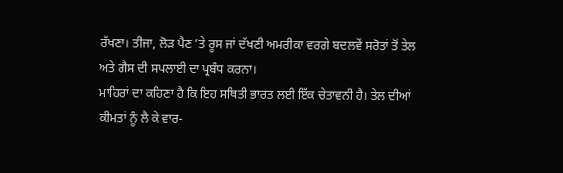ਰੱਖਣਾ। ਤੀਜਾ, ਲੋੜ ਪੈਣ ’ਤੇ ਰੂਸ ਜਾਂ ਦੱਖਣੀ ਅਮਰੀਕਾ ਵਰਗੇ ਬਦਲਵੇਂ ਸਰੋਤਾਂ ਤੋਂ ਤੇਲ ਅਤੇ ਗੈਸ ਦੀ ਸਪਲਾਈ ਦਾ ਪ੍ਰਬੰਧ ਕਰਨਾ।
ਮਾਹਿਰਾਂ ਦਾ ਕਹਿਣਾ ਹੈ ਕਿ ਇਹ ਸਥਿਤੀ ਭਾਰਤ ਲਈ ਇੱਕ ਚੇਤਾਵਨੀ ਹੈ। ਤੇਲ ਦੀਆਂ ਕੀਮਤਾਂ ਨੂੰ ਲੈ ਕੇ ਵਾਰ-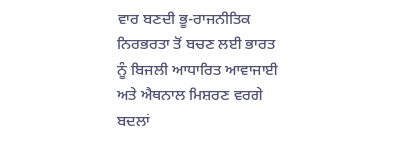ਵਾਰ ਬਣਦੀ ਭੂ-ਰਾਜਨੀਤਿਕ ਨਿਰਭਰਤਾ ਤੋਂ ਬਚਣ ਲਈ ਭਾਰਤ ਨੂੰ ਬਿਜਲੀ ਆਧਾਰਿਤ ਆਵਾਜਾਈ ਅਤੇ ਐਥਨਾਲ ਮਿਸ਼ਰਣ ਵਰਗੇ ਬਦਲਾਂ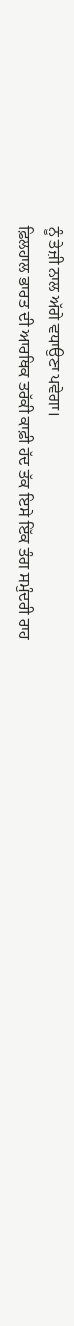ਨੂੰ ਤੇਜ਼ੀ ਨਾਲ ਅੱਗੇ ਵਧਾਉਣਾ ਪਵੇਗਾ।
ਫ਼ਿਲਹਾਲ ਭਾਰਤ ਦੀ ਆਰਥਿਕ ਤਰੱਕੀ ਕਾਫ਼ੀ ਹੱਦ ਤੱਕ ਇਸੇ ਇੱਕ ਤੰਗ ਸਮੁੰਦਰੀ ਰਾਹ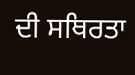ਦੀ ਸਥਿਰਤਾ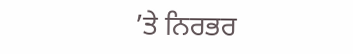’ਤੇ ਨਿਰਭਰ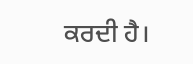ਕਰਦੀ ਹੈ।